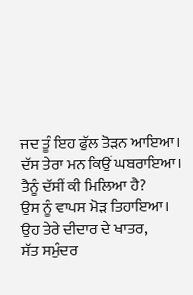ਜਦ ਤੂੰ ਇਹ ਫੁੱਲ ਤੋੜਨ ਆਇਆ।
ਦੱਸ ਤੇਰਾ ਮਨ ਕਿਉਂ ਘਬਰਾਇਆ।
ਤੈਨੂੰ ਦੱਸੀਂ ਕੀ ਮਿਲਿਆ ਹੈ?
ਉਸ ਨੂੰ ਵਾਪਸ ਮੋੜ ਤਿਹਾਇਆ।
ਉਹ ਤੇਰੇ ਦੀਦਾਰ ਦੇ ਖਾਤਰ,
ਸੱਤ ਸਮੁੰਦਰ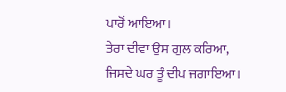ਪਾਰੋਂ ਆਇਆ।
ਤੇਰਾ ਦੀਵਾ ਉਸ ਗੁਲ ਕਰਿਆ,
ਜਿਸਦੇ ਘਰ ਤੂੰ ਦੀਪ ਜਗਾਇਆ।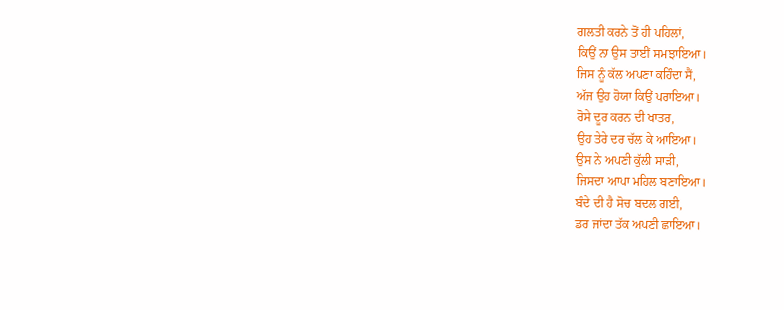ਗਲਤੀ ਕਰਨੇ ਤੋਂ ਹੀ ਪਹਿਲਾਂ,
ਕਿਉਂ ਨਾ ਉਸ ਤਾਈਂ ਸਮਝਾਇਆ।
ਜਿਸ ਨੂੰ ਕੱਲ ਅਪਣਾ ਕਹਿੰਦਾ ਸੈਂ,
ਅੱਜ ਉਹ ਹੋਯਾ ਕਿਉਂ ਪਰਾਇਆ।
ਰੋਸੇ ਦੂਰ ਕਰਨ ਦੀ ਖਾਤਰ,
ਉਹ ਤੇਰੇ ਦਰ ਚੱਲ ਕੇ ਆਇਆ।
ਉਸ ਨੇ ਅਪਣੀ ਕੁੱਲੀ ਸਾੜੀ,
ਜਿਸਦਾ ਆਪਾ ਮਹਿਲ ਬਣਾਇਆ।
ਬੰਦੇ ਦੀ ਹੈ ਸੋਚ ਬਦਲ ਗਈ,
ਡਰ ਜਾਂਦਾ ਤੱਕ ਅਪਣੀ ਛਾਇਆ।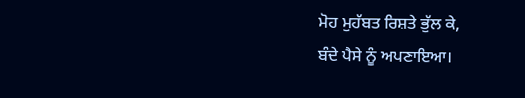ਮੋਹ ਮੁਹੱਬਤ ਰਿਸ਼ਤੇ ਭੁੱਲ ਕੇ,
ਬੰਦੇ ਪੈਸੇ ਨੂੰ ਅਪਣਾਇਆ।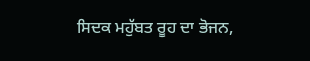ਸਿਦਕ ਮਹੁੱਬਤ ਰੂਹ ਦਾ ਭੋਜਨ,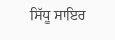ਸਿੱਧੂ ਸਾਇਰ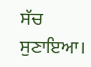ਸੱਚ ਸੁਣਾਇਆ।